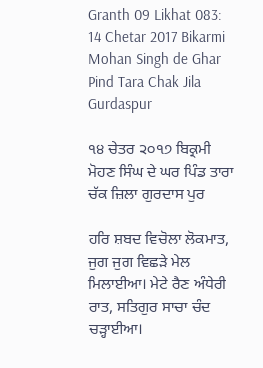Granth 09 Likhat 083: 14 Chetar 2017 Bikarmi Mohan Singh de Ghar Pind Tara Chak Jila Gurdaspur

੧੪ ਚੇਤਰ ੨੦੧੭ ਬਿਕ੍ਰਮੀ ਮੋਹਣ ਸਿੰਘ ਦੇ ਘਰ ਪਿੰਡ ਤਾਰਾ ਚੱਕ ਜ਼ਿਲਾ ਗੁਰਦਾਸ ਪੁਰ

ਹਰਿ ਸ਼ਬਦ ਵਿਚੋਲਾ ਲੋਕਮਾਤ, ਜੁਗ ਜੁਗ ਵਿਛੜੇ ਮੇਲ ਮਿਲਾਈਆ। ਮੇਟੇ ਰੈਣ ਅੰਧੇਰੀ ਰਾਤ, ਸਤਿਗੁਰ ਸਾਚਾ ਚੰਦ ਚੜ੍ਹਾਈਆ।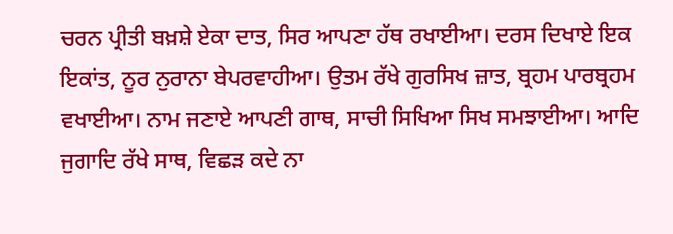ਚਰਨ ਪ੍ਰੀਤੀ ਬਖ਼ਸ਼ੇ ਏਕਾ ਦਾਤ, ਸਿਰ ਆਪਣਾ ਹੱਥ ਰਖਾਈਆ। ਦਰਸ ਦਿਖਾਏ ਇਕ ਇਕਾਂਤ, ਨੂਰ ਨੁਰਾਨਾ ਬੇਪਰਵਾਹੀਆ। ਉਤਮ ਰੱਖੇ ਗੁਰਸਿਖ ਜ਼ਾਤ, ਬ੍ਰਹਮ ਪਾਰਬ੍ਰਹਮ ਵਖਾਈਆ। ਨਾਮ ਜਣਾਏ ਆਪਣੀ ਗਾਥ, ਸਾਚੀ ਸਿਖਿਆ ਸਿਖ ਸਮਝਾਈਆ। ਆਦਿ ਜੁਗਾਦਿ ਰੱਖੇ ਸਾਥ, ਵਿਛੜ ਕਦੇ ਨਾ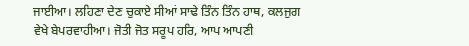ਜਾਈਆ। ਲਹਿਣਾ ਦੇਣ ਚੁਕਾਏ ਸੀਆਂ ਸਾਢੇ ਤਿੰਨ ਤਿੰਨ ਹਾਥ, ਕਲਜੁਗ ਵੇਖੇ ਬੇਪਰਵਾਹੀਆ। ਜੋਤੀ ਜੋਤ ਸਰੂਪ ਹਰਿ, ਆਪ ਆਪਣੀ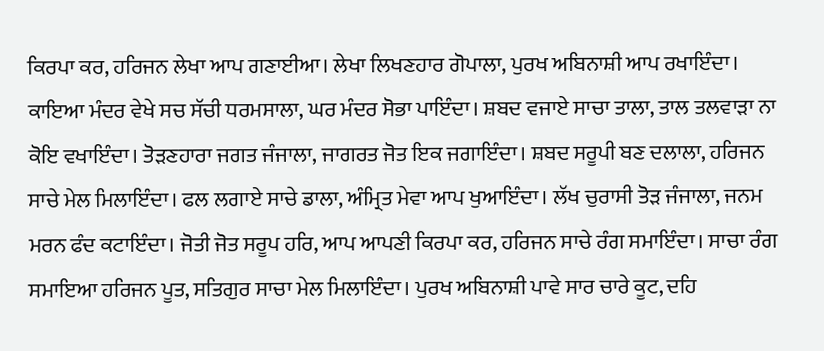ਕਿਰਪਾ ਕਰ, ਹਰਿਜਨ ਲੇਖਾ ਆਪ ਗਣਾਈਆ। ਲੇਖਾ ਲਿਖਣਹਾਰ ਗੋਪਾਲਾ, ਪੁਰਖ ਅਬਿਨਾਸ਼ੀ ਆਪ ਰਖਾਇੰਦਾ। ਕਾਇਆ ਮੰਦਰ ਵੇਖੇ ਸਚ ਸੱਚੀ ਧਰਮਸਾਲਾ, ਘਰ ਮੰਦਰ ਸੋਭਾ ਪਾਇੰਦਾ। ਸ਼ਬਦ ਵਜਾਏ ਸਾਚਾ ਤਾਲਾ, ਤਾਲ ਤਲਵਾੜਾ ਨਾ ਕੋਇ ਵਖਾਇੰਦਾ। ਤੋੜਣਹਾਰਾ ਜਗਤ ਜੰਜਾਲਾ, ਜਾਗਰਤ ਜੋਤ ਇਕ ਜਗਾਇੰਦਾ। ਸ਼ਬਦ ਸਰੂਪੀ ਬਣ ਦਲਾਲਾ, ਹਰਿਜਨ ਸਾਚੇ ਮੇਲ ਮਿਲਾਇੰਦਾ। ਫਲ ਲਗਾਏ ਸਾਚੇ ਡਾਲਾ, ਅੰਮ੍ਰਿਤ ਮੇਵਾ ਆਪ ਖੁਆਇੰਦਾ। ਲੱਖ ਚੁਰਾਸੀ ਤੋੜ ਜੰਜਾਲਾ, ਜਨਮ ਮਰਨ ਫੰਦ ਕਟਾਇੰਦਾ। ਜੋਤੀ ਜੋਤ ਸਰੂਪ ਹਰਿ, ਆਪ ਆਪਣੀ ਕਿਰਪਾ ਕਰ, ਹਰਿਜਨ ਸਾਚੇ ਰੰਗ ਸਮਾਇੰਦਾ। ਸਾਚਾ ਰੰਗ ਸਮਾਇਆ ਹਰਿਜਨ ਪੂਤ, ਸਤਿਗੁਰ ਸਾਚਾ ਮੇਲ ਮਿਲਾਇੰਦਾ। ਪੁਰਖ ਅਬਿਨਾਸ਼ੀ ਪਾਵੇ ਸਾਰ ਚਾਰੇ ਕੂਟ, ਦਹਿ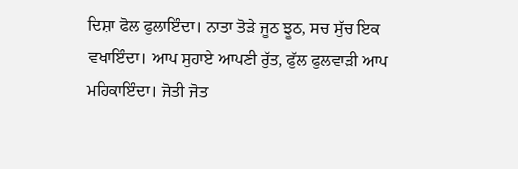ਦਿਸ਼ਾ ਫੋਲ ਫੁਲਾਇੰਦਾ। ਨਾਤਾ ਤੋੜੇ ਜੂਠ ਝੂਠ, ਸਚ ਸੁੱਚ ਇਕ ਵਖਾਇੰਦਾ। ਆਪ ਸੁਹਾਏ ਆਪਣੀ ਰੁੱਤ, ਫੁੱਲ ਫੁਲਵਾੜੀ ਆਪ ਮਹਿਕਾਇੰਦਾ। ਜੋਤੀ ਜੋਤ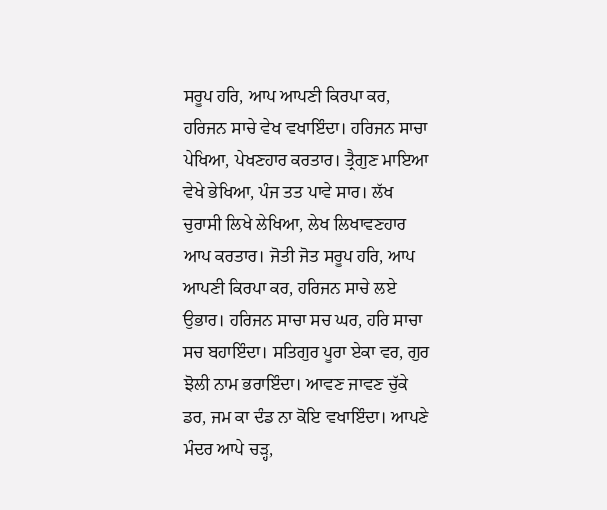ਸਰੂਪ ਹਰਿ, ਆਪ ਆਪਣੀ ਕਿਰਪਾ ਕਰ, ਹਰਿਜਨ ਸਾਚੇ ਵੇਖ ਵਖਾਇੰਦਾ। ਹਰਿਜਨ ਸਾਚਾ ਪੇਖਿਆ, ਪੇਖਣਹਾਰ ਕਰਤਾਰ। ਤ੍ਰੈਗੁਣ ਮਾਇਆ ਵੇਖੇ ਭੇਖਿਆ, ਪੰਜ ਤਤ ਪਾਵੇ ਸਾਰ। ਲੱਖ ਚੁਰਾਸੀ ਲਿਖੇ ਲੇਖਿਆ, ਲੇਖ ਲਿਖਾਵਣਹਾਰ ਆਪ ਕਰਤਾਰ। ਜੋਤੀ ਜੋਤ ਸਰੂਪ ਹਰਿ, ਆਪ ਆਪਣੀ ਕਿਰਪਾ ਕਰ, ਹਰਿਜਨ ਸਾਚੇ ਲਏ ਉਭਾਰ। ਹਰਿਜਨ ਸਾਚਾ ਸਚ ਘਰ, ਹਰਿ ਸਾਚਾ ਸਚ ਬਹਾਇੰਦਾ। ਸਤਿਗੁਰ ਪੂਰਾ ਏਕਾ ਵਰ, ਗੁਰ ਝੋਲੀ ਨਾਮ ਭਰਾਇੰਦਾ। ਆਵਣ ਜਾਵਣ ਚੁੱਕੇ ਡਰ, ਜਮ ਕਾ ਦੰਡ ਨਾ ਕੋਇ ਵਖਾਇੰਦਾ। ਆਪਣੇ ਮੰਦਰ ਆਪੇ ਚੜ੍ਹ,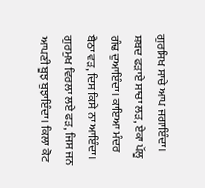ਗੁਰਸਿਖ ਸਾਚੇ ਆਪ ਜਗਾਇੰਦਾ। ਸ਼ਬਦ ਫੜਾਏ ਸਾਚਾ ਲੜ, ਏਕਾ ਪੱਲੂ ਗੰਢ ਦੁਆਇੰਦਾ। ਕਾਇਆ ਮੰਦਰ ਬੈਠਾ ਵੜ, ਦਿਸ ਕਿਸੇ ਨਾ ਆਇੰਦਾ। ਗੁਰਮੁਖ ਵਿਰਲਾ ਲਏ ਫੜ, ਜਿਸ ਜਨ ਆਪਣੀ ਬੂਝ ਬੁਝਾਇੰਦਾ। ਕਿਲਾ ਕੋਟ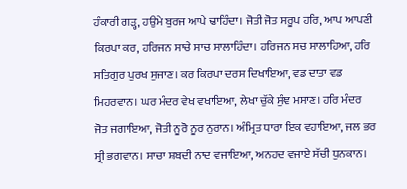ਹੰਕਾਰੀ ਗੜ੍ਹ, ਹਉਮੇ ਬੁਰਜ ਆਪੇ ਢਾਹਿੰਦਾ। ਜੋਤੀ ਜੋਤ ਸਰੂਪ ਹਰਿ, ਆਪ ਆਪਣੀ ਕਿਰਪਾ ਕਰ, ਹਰਿਜਨ ਸਾਚੇ ਸਾਚ ਸਾਲਾਹਿੰਦਾ। ਹਰਿਜਨ ਸਚ ਸਾਲਾਹਿਆ, ਹਰਿ ਸਤਿਗੁਰ ਪੁਰਖ ਸੁਜਾਣ। ਕਰ ਕਿਰਪਾ ਦਰਸ ਦਿਖਾਇਆ, ਵਡ ਦਾਤਾ ਵਡ ਮਿਹਰਵਾਨ। ਘਰ ਮੰਦਰ ਵੇਖ ਵਖਾਇਆ, ਲੇਖਾ ਚੁੱਕੇ ਸੁੰਞ ਮਸਾਣ। ਹਰਿ ਮੰਦਰ ਜੋਤ ਜਗਾਇਆ, ਜੋਤੀ ਨੂਰੋ ਨੂਰ ਨੁਰਾਨ। ਅੰਮ੍ਰਿਤ ਧਾਰਾ ਇਕ ਵਹਾਇਆ, ਜਲ ਭਰ ਸ੍ਰੀ ਭਗਵਾਨ। ਸਾਚਾ ਸ਼ਬਦੀ ਨਾਦ ਵਜਾਇਆ, ਅਨਹਦ ਵਜਾਏ ਸੱਚੀ ਧੁਨਕਾਨ।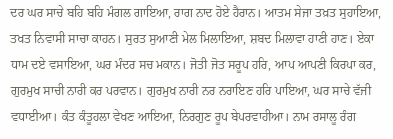ਦਰ ਘਰ ਸਾਚੇ ਬਹਿ ਬਹਿ ਮੰਗਲ ਗਾਇਆ, ਰਾਗ ਨਾਦ ਹੋਏ ਹੈਰਾਨ। ਆਤਮ ਸੇਜਾ ਤਖ਼ਤ ਸੁਹਾਇਆ, ਤਖਤ ਨਿਵਾਸੀ ਸਾਚਾ ਕਾਹਨ। ਸੁਰਤ ਸੁਆਣੀ ਮੇਲ ਮਿਲਾਇਆ, ਸ਼ਬਦ ਮਿਲਾਵਾ ਹਾਣੀ ਹਾਣ। ਏਕਾ ਧਾਮ ਦਏ ਵਸਾਇਆ, ਘਰ ਮੰਦਰ ਸਚ ਮਕਾਨ। ਜੋਤੀ ਜੋਤ ਸਰੂਪ ਹਰਿ, ਆਪ ਆਪਣੀ ਕਿਰਪਾ ਕਰ, ਗੁਰਮੁਖ ਸਾਚੀ ਨਾਰੀ ਕਰ ਪਰਵਾਨ। ਗੁਰਮੁਖ ਨਾਰੀ ਨਰ ਨਰਾਇਣ ਹਰਿ ਪਾਇਆ, ਘਰ ਸਾਚੇ ਵੱਜੀ ਵਧਾਈਆ। ਕੰਤ ਕੰਤੂਹਲਾ ਵੇਖਣ ਆਇਆ, ਨਿਰਗੁਣ ਰੂਪ ਬੇਪਰਵਾਹੀਆ। ਨਾਮ ਰਸਾਲੂ ਰੰਗ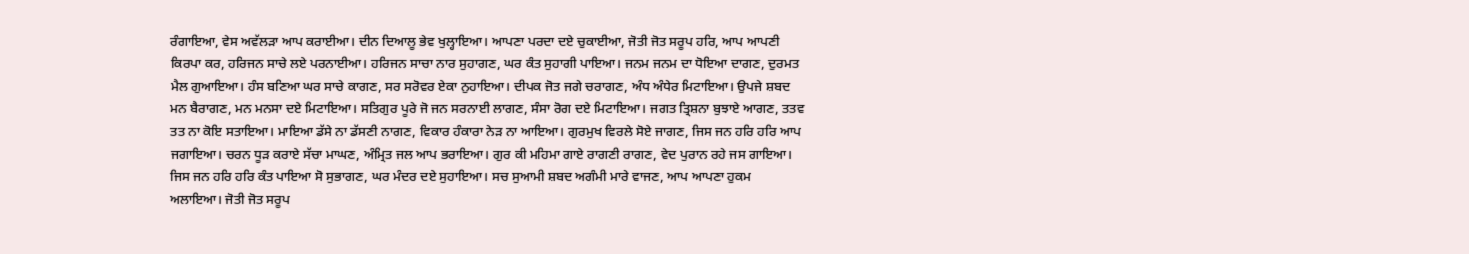ਰੰਗਾਇਆ, ਵੇਸ ਅਵੱਲੜਾ ਆਪ ਕਰਾਈਆ। ਦੀਨ ਦਿਆਲੂ ਭੇਵ ਖੁਲ੍ਹਾਇਆ। ਆਪਣਾ ਪਰਦਾ ਦਏ ਚੁਕਾਈਆ, ਜੋਤੀ ਜੋਤ ਸਰੂਪ ਹਰਿ, ਆਪ ਆਪਣੀ ਕਿਰਪਾ ਕਰ, ਹਰਿਜਨ ਸਾਚੇ ਲਏ ਪਰਨਾਈਆ। ਹਰਿਜਨ ਸਾਚਾ ਨਾਰ ਸੁਹਾਗਣ, ਘਰ ਕੰਤ ਸੁਹਾਗੀ ਪਾਇਆ। ਜਨਮ ਜਨਮ ਦਾ ਧੋਇਆ ਦਾਗਣ, ਦੁਰਮਤ ਮੈਲ ਗੁਆਇਆ। ਹੰਸ ਬਣਿਆ ਘਰ ਸਾਚੇ ਕਾਗਣ, ਸਰ ਸਰੋਵਰ ਏਕਾ ਨੁਹਾਇਆ। ਦੀਪਕ ਜੋਤ ਜਗੇ ਚਰਾਗਣ, ਅੰਧ ਅੰਧੇਰ ਮਿਟਾਇਆ। ਉਪਜੇ ਸ਼ਬਦ ਮਨ ਬੈਰਾਗਣ, ਮਨ ਮਨਸਾ ਦਏ ਮਿਟਾਇਆ। ਸਤਿਗੁਰ ਪੂਰੇ ਜੋ ਜਨ ਸਰਨਾਈ ਲਾਗਣ, ਸੰਸਾ ਰੋਗ ਦਏ ਮਿਟਾਇਆ। ਜਗਤ ਤ੍ਰਿਸ਼ਨਾ ਬੁਝਾਏ ਆਗਣ, ਤਤਵ ਤਤ ਨਾ ਕੋਇ ਸਤਾਇਆ। ਮਾਇਆ ਡੱਸੇ ਨਾ ਡੱਸਣੀ ਨਾਗਣ, ਵਿਕਾਰ ਹੰਕਾਰਾ ਨੇੜ ਨਾ ਆਇਆ। ਗੁਰਮੁਖ ਵਿਰਲੇ ਸੋਏ ਜਾਗਣ, ਜਿਸ ਜਨ ਹਰਿ ਹਰਿ ਆਪ ਜਗਾਇਆ। ਚਰਨ ਧੂੜ ਕਰਾਏ ਸੱਚਾ ਮਾਘਣ, ਅੰਮ੍ਰਿਤ ਜਲ ਆਪ ਭਰਾਇਆ। ਗੁਰ ਕੀ ਮਹਿਮਾ ਗਾਏ ਰਾਗਣੀ ਰਾਗਣ, ਵੇਦ ਪੁਰਾਨ ਰਹੇ ਜਸ ਗਾਇਆ। ਜਿਸ ਜਨ ਹਰਿ ਹਰਿ ਕੰਤ ਪਾਇਆ ਸੋ ਸੁਭਾਗਣ, ਘਰ ਮੰਦਰ ਦਏ ਸੁਹਾਇਆ। ਸਚ ਸੁਆਮੀ ਸ਼ਬਦ ਅਗੰਮੀ ਮਾਰੇ ਵਾਜਣ, ਆਪ ਆਪਣਾ ਹੁਕਮ ਅਲਾਇਆ। ਜੋਤੀ ਜੋਤ ਸਰੂਪ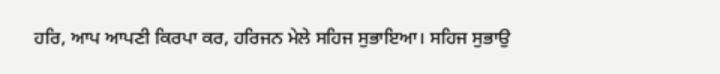ਹਰਿ, ਆਪ ਆਪਣੀ ਕਿਰਪਾ ਕਰ, ਹਰਿਜਨ ਮੇਲੇ ਸਹਿਜ ਸੁਭਾਇਆ। ਸਹਿਜ ਸੁਭਾਉ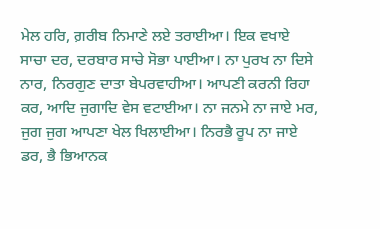ਮੇਲ ਹਰਿ, ਗ਼ਰੀਬ ਨਿਮਾਣੇ ਲਏ ਤਰਾਈਆ। ਇਕ ਵਖਾਏ ਸਾਚਾ ਦਰ, ਦਰਬਾਰ ਸਾਚੇ ਸੋਭਾ ਪਾਈਆ। ਨਾ ਪੁਰਖ ਨਾ ਦਿਸੇ ਨਾਰ, ਨਿਰਗੁਣ ਦਾਤਾ ਬੇਪਰਵਾਹੀਆ। ਆਪਣੀ ਕਰਨੀ ਰਿਹਾ ਕਰ, ਆਦਿ ਜੁਗਾਦਿ ਵੇਸ ਵਟਾਈਆ। ਨਾ ਜਨਮੇ ਨਾ ਜਾਏ ਮਰ, ਜੁਗ ਜੁਗ ਆਪਣਾ ਖੇਲ ਖਿਲਾਈਆ। ਨਿਰਭੈ ਰੂਪ ਨਾ ਜਾਏ ਡਰ, ਭੈ ਭਿਆਨਕ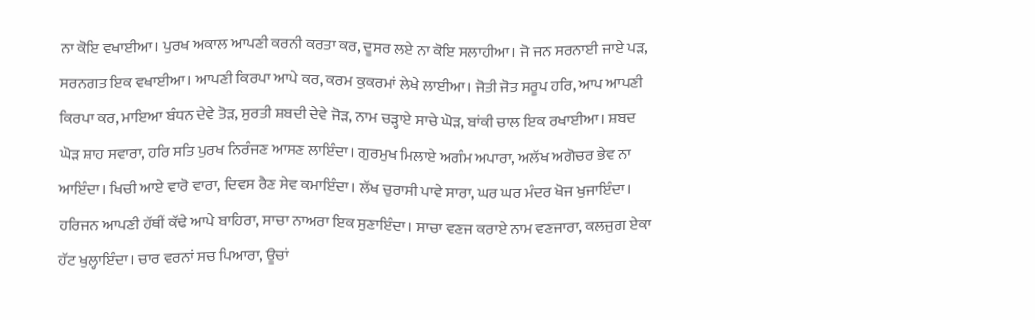ਨਾ ਕੋਇ ਵਖਾਈਆ। ਪੁਰਖ ਅਕਾਲ ਆਪਣੀ ਕਰਨੀ ਕਰਤਾ ਕਰ, ਦੂਸਰ ਲਏ ਨਾ ਕੋਇ ਸਲਾਹੀਆ। ਜੋ ਜਨ ਸਰਨਾਈ ਜਾਏ ਪੜ, ਸਰਨਗਤ ਇਕ ਵਖਾਈਆ। ਆਪਣੀ ਕਿਰਪਾ ਆਪੇ ਕਰ, ਕਰਮ ਕੁਕਰਮਾਂ ਲੇਖੇ ਲਾਈਆ। ਜੋਤੀ ਜੋਤ ਸਰੂਪ ਹਰਿ, ਆਪ ਆਪਣੀ ਕਿਰਪਾ ਕਰ, ਮਾਇਆ ਬੰਧਨ ਦੇਵੇ ਤੋੜ, ਸੁਰਤੀ ਸ਼ਬਦੀ ਦੇਵੇ ਜੋੜ, ਨਾਮ ਚੜ੍ਹਾਏ ਸਾਚੇ ਘੋੜ, ਬਾਂਕੀ ਚਾਲ ਇਕ ਰਖਾਈਆ। ਸ਼ਬਦ ਘੋੜ ਸ਼ਾਹ ਸਵਾਰਾ, ਹਰਿ ਸਤਿ ਪੁਰਖ ਨਿਰੰਜਣ ਆਸਣ ਲਾਇੰਦਾ। ਗੁਰਮੁਖ ਮਿਲਾਏ ਅਗੰਮ ਅਪਾਰਾ, ਅਲੱਖ ਅਗੋਚਰ ਭੇਵ ਨਾ ਆਇੰਦਾ। ਖਿਚੀ ਆਏ ਵਾਰੋ ਵਾਰਾ, ਦਿਵਸ ਰੈਣ ਸੇਵ ਕਮਾਇੰਦਾ। ਲੱਖ ਚੁਰਾਸੀ ਪਾਵੇ ਸਾਰਾ, ਘਰ ਘਰ ਮੰਦਰ ਖੋਜ ਖੁਜਾਇੰਦਾ। ਹਰਿਜਨ ਆਪਣੀ ਹੱਥੀਂ ਕੱਢੇ ਆਪੇ ਬਾਹਿਰਾ, ਸਾਚਾ ਨਾਅਰਾ ਇਕ ਸੁਣਾਇੰਦਾ। ਸਾਚਾ ਵਣਜ ਕਰਾਏ ਨਾਮ ਵਣਜਾਰਾ, ਕਲਜੁਗ ਏਕਾ ਹੱਟ ਖੁਲ੍ਹਾਇੰਦਾ। ਚਾਰ ਵਰਨਾਂ ਸਚ ਪਿਆਰਾ, ਊਚਾਂ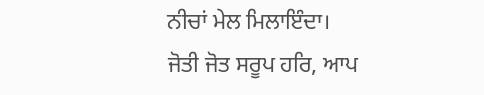ਨੀਚਾਂ ਮੇਲ ਮਿਲਾਇੰਦਾ। ਜੋਤੀ ਜੋਤ ਸਰੂਪ ਹਰਿ, ਆਪ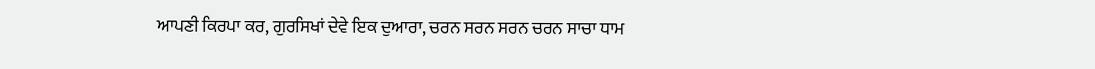ਆਪਣੀ ਕਿਰਪਾ ਕਰ, ਗੁਰਸਿਖਾਂ ਦੇਵੇ ਇਕ ਦੁਆਰਾ, ਚਰਨ ਸਰਨ ਸਰਨ ਚਰਨ ਸਾਚਾ ਧਾਮ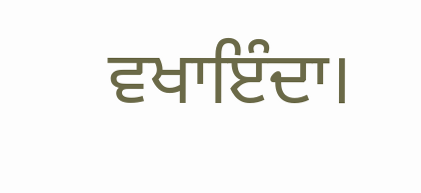ਵਖਾਇੰਦਾ।